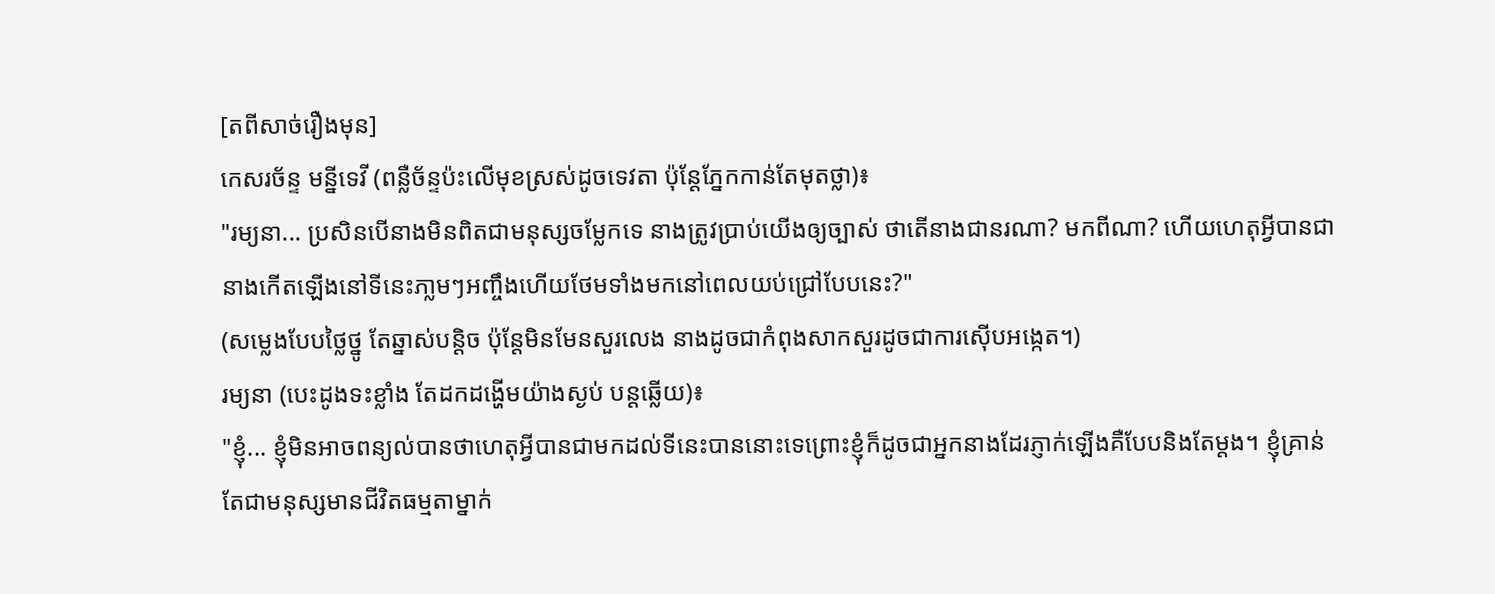[តពីសាច់រឿងមុន]
កេសរច័ន្ទ មន្នីទេវី (ពន្លឺច័ន្ទប៉ះលើមុខស្រស់ដូចទេវតា ប៉ុន្តែភ្នែកកាន់តែមុតថ្លា)៖
"រម្យនា... ប្រសិនបើនាងមិនពិតជាមនុស្សចម្លែកទេ នាងត្រូវប្រាប់យើងឲ្យច្បាស់ ថាតើនាងជានរណា? មកពីណា? ហើយហេតុអ្វីបានជានាងកើតឡើងនៅទីនេះភា្លមៗអញ្ចឹងហើយថែមទាំងមកនៅពេលយប់ជ្រៅបែបនេះ?"
(សម្លេងបែបថ្លៃថ្នូ តែឆ្នាស់បន្តិច ប៉ុន្តែមិនមែនសួរលេង នាងដូចជាកំពុងសាកសួរដូចជាការស៊ើបអង្កេត។)
រម្យនា (បេះដូងទះខ្លាំង តែដកដង្ហើមយ៉ាងស្ងប់ បន្តឆ្លើយ)៖
"ខ្ញុំ... ខ្ញុំមិនអាចពន្យល់បានថាហេតុអ្វីបានជាមកដល់ទីនេះបាននោះទេព្រោះខ្ញុំក៏ដូចជាអ្នកនាងដែរភ្ញាក់ឡើងគឺបែបនិងតែម្តង។ ខ្ញុំគ្រាន់តែជាមនុស្សមានជីវិតធម្មតាម្នាក់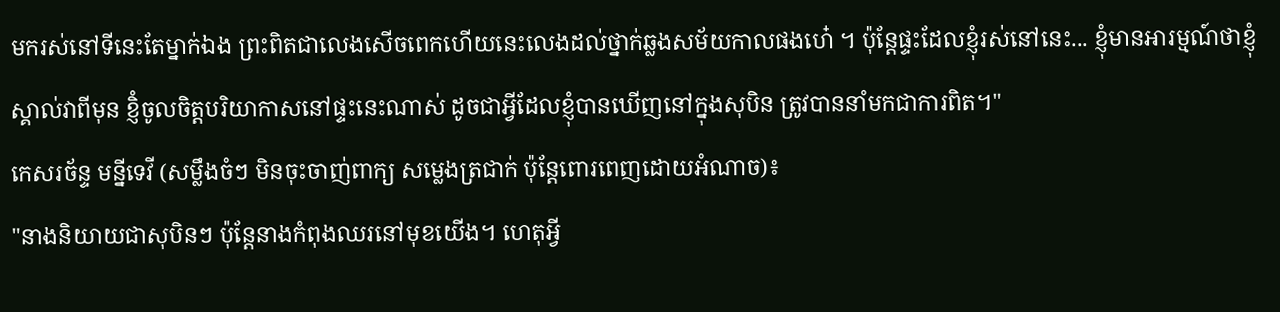មករស់នៅទីនេះតែម្នាក់ឯង ព្រះពិតជាលេងសើចពេកហើយនេះលេងដល់ថ្នាក់ឆ្លងសម័យកាលផងហេ៎ ។ ប៉ុន្តែផ្ទះដែលខ្ញុំរស់នៅនេះ... ខ្ញុំមានអារម្មណ៍ថាខ្ញុំស្គាល់វាពីមុន ខ្ញិំចូលចិត្តបរិយាកាសនៅផ្ទះនេះណាស់ ដូចជាអ្វីដែលខ្ញុំបានឃើញនៅក្នុងសុបិន ត្រូវបាននាំមកជាការពិត។"
កេសរច័ន្ទ មន្នីទេវី (សម្លឹងចំៗ មិនចុះចាញ់ពាក្យ សម្លេងត្រជាក់ ប៉ុន្តែពោរពេញដោយអំណាច)៖
"នាងនិយាយជាសុបិនៗ ប៉ុន្តែនាងកំពុងឈរនៅមុខយើង។ ហេតុអ្វី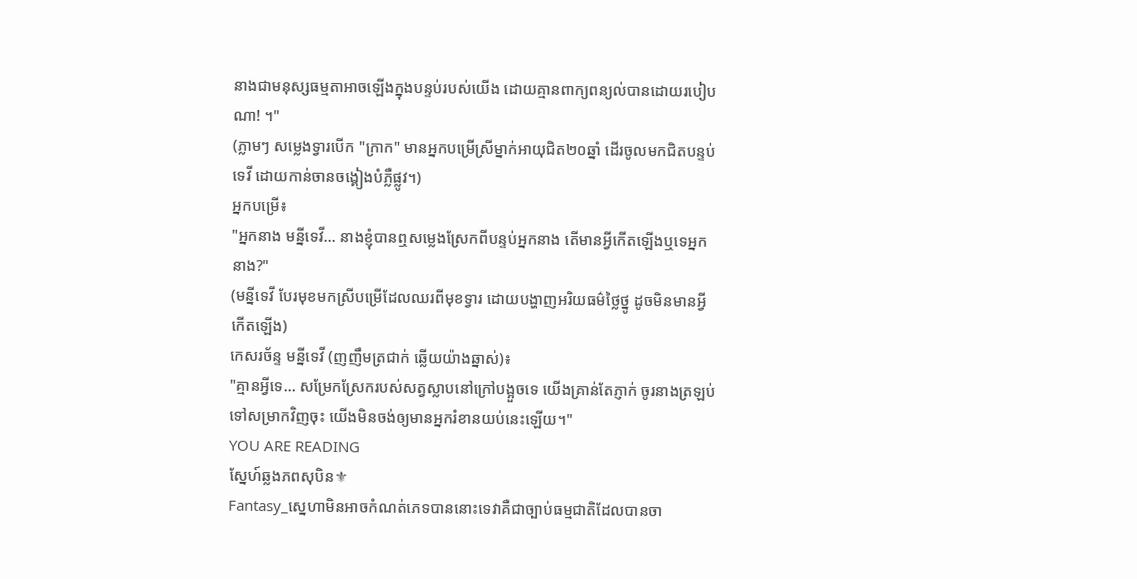នាងជាមនុស្សធម្មតាអាចឡើងក្នុងបន្ទប់របស់យើង ដោយគ្មានពាក្យពន្យល់បានដោយរបៀបណា! ។"
(ភ្លាមៗ សម្លេងទ្វារបើក "ក្រាក" មានអ្នកបម្រើស្រីម្នាក់អាយុជិត២០ឆ្នាំ ដើរចូលមកជិតបន្ទប់ទេវី ដោយកាន់ចានចង្គៀងបំភ្លឺផ្លូវ។)
អ្នកបម្រើ៖
"អ្នកនាង មន្នីទេវី... នាងខ្ញុំបានឮសម្លេងស្រែកពីបន្ទប់អ្នកនាង តើមានអ្វីកើតឡើងឬទេអ្នកនាង?"
(មន្នីទេវី បែរមុខមកស្រីបម្រើដែលឈរពីមុខទ្វារ ដោយបង្ហាញអរិយធម៌ថ្លៃថ្នូ ដូចមិនមានអ្វីកើតឡើង)
កេសរច័ន្ទ មន្នីទេវី (ញញឹមត្រជាក់ ឆ្លើយយ៉ាងឆ្នាស់)៖
"គ្មានអ្វីទេ... សម្រែកស្រែករបស់សត្វស្លាបនៅក្រៅបង្អួចទេ យើងគ្រាន់តែភ្ញាក់ ចូរនាងត្រឡប់ទៅសម្រាកវិញចុះ យើងមិនចង់ឲ្យមានអ្នករំខានយប់នេះឡើយ។"
YOU ARE READING
ស្នែហ៍ឆ្លងភពសុបិន⚜
Fantasy_ស្នេហាមិនអាចកំណត់ភេទបាននោះទេវាគឺជាច្បាប់ធម្មជាតិដែលបានចា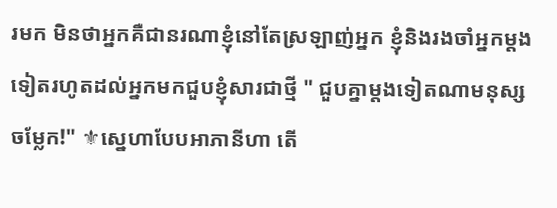រមក មិនថាអ្នកគឺជានរណាខ្ញុំនៅតែស្រឡាញ់អ្នក ខ្ញុំនិងរងចាំអ្នកម្តងទៀតរហូតដល់អ្នកមកជួបខ្ញុំសារជាថ្មី " ជួបគ្នាម្តងទៀតណាមនុស្សចម្លែក!" ⚜ស្នេហាបែបអាភានីហា តើ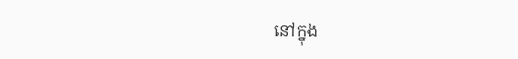នៅក្នុង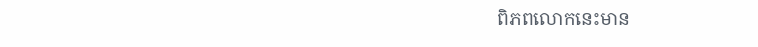ពិភពលោកនេះមាន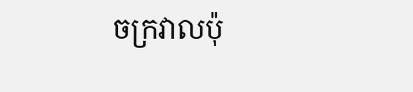ចក្រវាលប៉ុ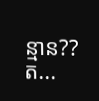ន្មាន??ត...